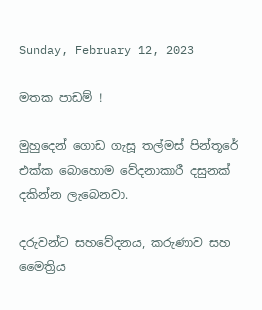Sunday, February 12, 2023

මතක පාඩම් !

මුහුදෙන් ගොඩ ගැසූ තල්මස් පින්තූරේ එක්ක බොහොම වේදනාකාරී දසුනක් දකින්න ලැබෙනවා.

දරුවන්ට සහවේදනය, කරුණාව සහ මෛත්‍රිය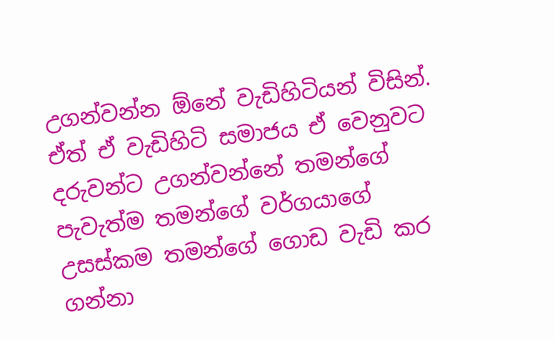උගන්වන්න ඕනේ වැඩිහිටියන් විසින්.
ඒත් ඒ වැඩිහිටි සමාජය ඒ වෙනුවට දරුවන්ට උගන්වන්නේ තමන්ගේ පැවැත්ම තමන්ගේ වර්ගයාගේ උසස්කම තමන්ගේ ගොඩ වැඩි කර ගන්නා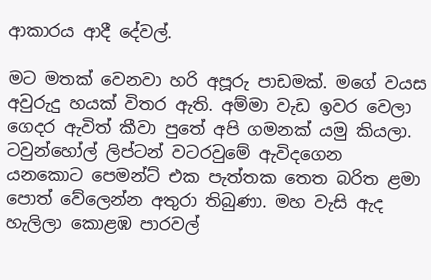ආකාරය ආදී දේවල්.

මට මතක් වෙනවා හරි අපූරු පාඩමක්. මගේ වයස අවුරුදු හයක් විතර ඇති. අම්මා වැඩ ඉවර වෙලා ගෙදර ඇවිත් කීවා පුතේ අපි ගමනක් යමු කියලා. ටවුන්හෝල් ලිප්ටන් වටරවුමේ ඇවිදගෙන යනකොට පෙමන්ට් එක පැත්තක තෙත බරිත ළමා පොත් වේලෙන්න අතුරා තිබුණා. මහ වැසි ඇද හැලිලා කොළඹ පාරවල්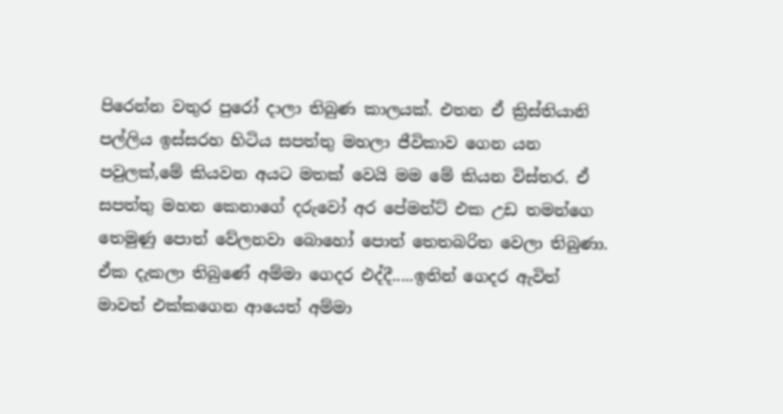පිරෙන්න වතුර පුරෝ දාලා තිබුණ කාලයක්. එතන ඒ ක්‍රිස්තියානි පල්ලිය ඉස්සරහ හිටිය සපත්තු මහලා ජීවිකාව ගෙන යන පවුලක්,මේ කියවන අයට මතක් වෙයි මම මේ කියන විස්තර. ඒ සපත්තු මහන කෙනාගේ දරුවෝ අර පේමන්ට් එක උඩ තමන්ගෙ තෙමුණු පොත් වේලනවා බොහෝ පොත් තෙතබරිත වෙලා තිබුණා. ඒක දැකලා තිබුණේ අම්මා ගෙදර එද්දී.....ඉතින් ගෙදර ඇවිත් මාවත් එක්කගෙන ආයෙත් අම්මා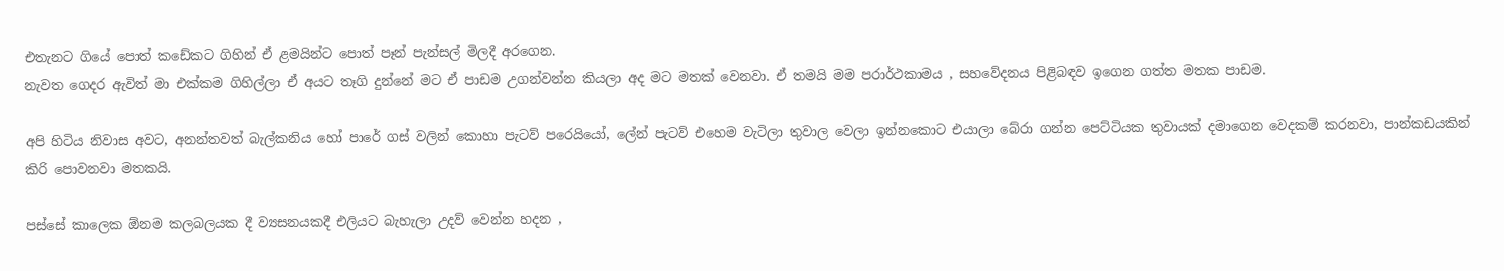එතැනට ගියේ පොත් කඩේකට ගිහින් ඒ ළමයින්ට පොත් පෑන් පැන්සල් මිලදී අරගෙන.
නැවත ගෙදර ඇවිත් මා එක්කම ගිහිල්ලා ඒ අයට තෑගි දුන්නේ මට ඒ පාඩම උගන්වන්න කියලා අද මට මතක් වෙනවා. ඒ තමයි මම පරාර්ථකාමය , සහවේදනය පිළිබඳව ඉගෙන ගත්ත මතක පාඩම.

අපි හිටිය නිවාස අවට, අනන්තවත් බැල්කනිය හෝ පාරේ ගස් වලින් කොහා පැටව් පරෙයියෝ, ලේන් පැටව් එහෙම වැටිලා තුවාල වෙලා ඉන්නකොට එයාලා බේරා ගන්න පෙට්ටියක තුවායක් දමාගෙන වෙදකම් කරනවා, පාන්කඩයකින් කිරි පොවනවා මතකයි.

පස්සේ කාලෙක ඕනම කලබලයක දී ව්‍යසනයකදී එලියට බැහැලා උදව් වෙන්න හදන ,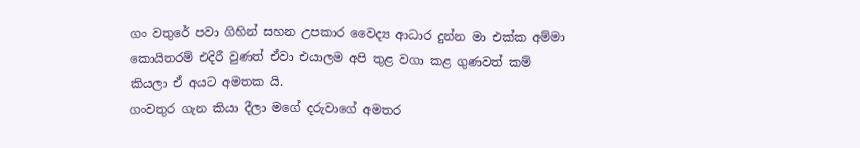ගං වතුරේ පවා ගිහින් සහන උපකාර වෛද්‍ය ආධාර දුන්න මා එක්ක අම්මා කොයිතරම් එදිරී වුණත් ඒවා එයාලම අපි තුළ වගා කළ ගුණවත් කම් කියලා ඒ අයට අමතක යි.
ගංවතුර ගැන කියා දීලා මගේ දරුවාගේ අමතර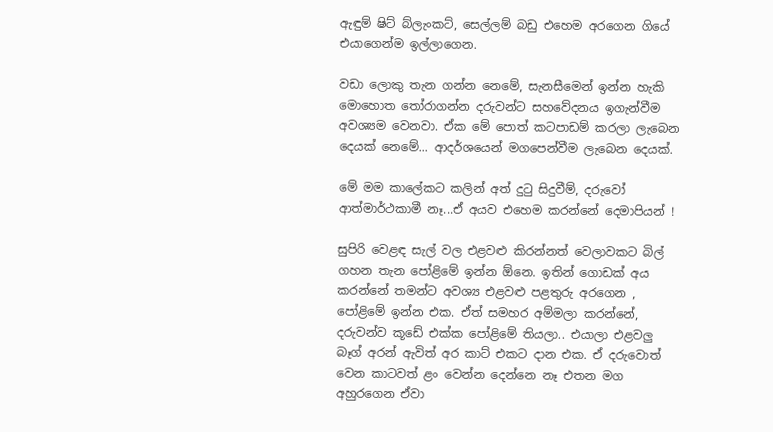ඇඳුම් ෂිට් බ්ලැංකට්, සෙල්ලම් බඩු එහෙම අරගෙන ගියේ එයාගෙන්ම ඉල්ලාගෙන.

වඩා ලොකු තැන ගන්න නෙමේ, සැනසීමෙන් ඉන්න හැකි මොහොත තෝරාගන්න දරුවන්ට සහවේදනය ඉගැන්වීම අවශ්‍යම වෙනවා. ඒක මේ පොත් කටපාඩම් කරලා ලැබෙන දෙයක් නෙමේ... ආදර්ශයෙන් මගපෙන්වීම ලැබෙන දෙයක්.

මේ මම කාලේකට කලින් අත් දුටු සිදුවීම්, දරුවෝ ආත්මාර්ථකාමී නෑ...ඒ අයව එහෙම කරන්නේ දෙමාපියන් !

සුපිරි වෙළඳ සැල් වල එළවළු කිරන්නත් වෙලාවකට බිල් ගහන තැන පෝළිමේ ඉන්න ඕනෙ. ඉතින් ගොඩක් අය කරන්නේ තමන්ට අවශ්‍ය එළවළු පළතුරු අරගෙන , පෝළිමේ ඉන්න එක. ඒත් සමහර අම්මලා කරන්නේ, දරුවන්ව කූඩේ එක්ක පෝළිමේ තියලා.. එයාලා එළවලු බෑග් අරන් ඇවිත් අර කාට් එකට දාන එක. ඒ දරුවොත් වෙන කාටවත් ළං වෙන්න දෙන්නෙ නෑ එතන මග අහුරගෙන ඒවා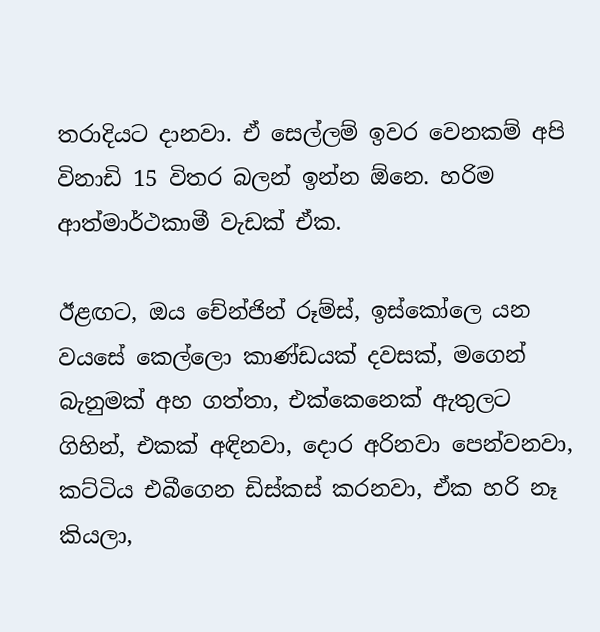තරාදියට දානවා. ඒ සෙල්ලම් ඉවර වෙනකම් අපි විනාඩි 15 විතර බලන් ඉන්න ඕනෙ. හරිම ආත්මාර්ථකාමී වැඩක් ඒක.

ඊළඟට, ඔය චේන්ජින් රූම්ස්, ඉස්කෝලෙ යන වයසේ කෙල්ලො කාණ්ඩයක් දවසක්, මගෙන් බැනුමක් අහ ගත්තා, එක්කෙනෙක් ඇතුලට ගිහින්, එකක් අඳිනවා, දොර අරිනවා පෙන්වනවා, කට්ටිය එබීගෙන ඩිස්කස් කරනවා, ඒක හරි නෑ කියලා,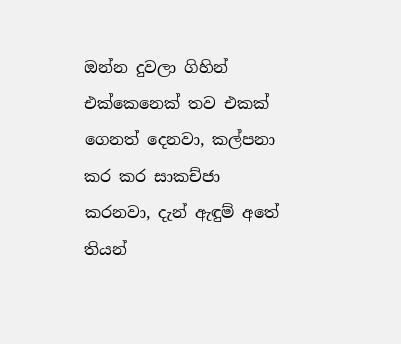ඔන්න දුවලා ගිහින් එක්කෙනෙක් තව එකක් ගෙනත් දෙනවා, කල්පනා කර කර සාකච්ජා කරනවා, දැන් ඇඳුම් අතේ තියන්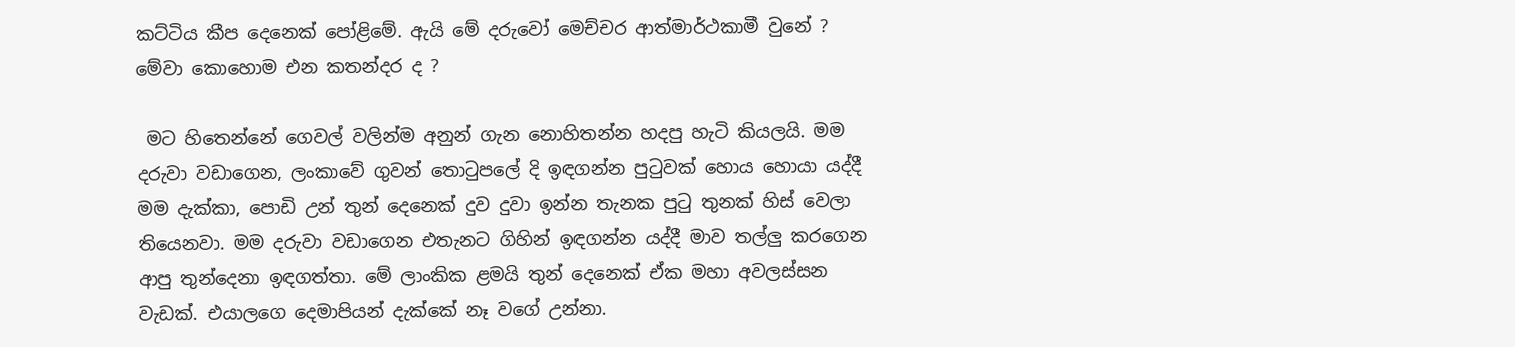කට්ටිය කීප දෙනෙක් පෝළිමේ. ඇයි මේ දරුවෝ මෙච්චර ආත්මාර්ථකාමී වුනේ ? මේවා කොහොම එන කතන්දර ද ?

 මට හිතෙන්නේ ගෙවල් වලින්ම අනුන් ගැන නොහිතන්න හදපු හැටි කියලයි. මම දරුවා වඩාගෙන, ලංකාවේ ගුවන් තොටුපලේ දි ඉඳගන්න පුටුවක් හොය හොයා යද්දී මම දැක්කා, පොඩි උන් තුන් දෙනෙක් දුව දුවා ඉන්න තැනක පුටු තුනක් හිස් වෙලා තියෙනවා. මම දරුවා වඩාගෙන එතැනට ගිහින් ඉඳගන්න යද්දී මාව තල්ලු කරගෙන ආපු තුන්දෙනා ඉඳගත්තා. මේ ලාංකික ළමයි තුන් දෙනෙක් ඒක මහා අවලස්සන වැඩක්. එයාලගෙ දෙමාපියන් දැක්කේ නෑ වගේ උන්නා.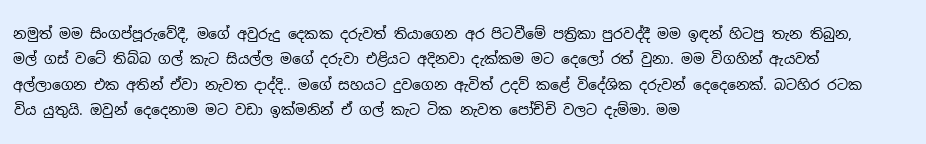නමුත් මම සිංගප්පූරුවේදී, මගේ අවුරුදු දෙකක දරුවත් තියාගෙන අර පිටවීමේ පත්‍රිකා පුරවද්දී මම ඉඳන් හිටපු තැන තිබුන, මල් ගස් වටේ තිබ්බ ගල් කැට සියල්ල මගේ දරුවා එළියට අදිනවා දැක්කම මට දෙලෝ රත් වුනා. මම විගහින් ඇයවත් අල්ලාගෙන එක අතින් ඒවා නැවත දාද්දි.. මගේ සහයට දුවගෙන ඇවිත් උදව් කළේ විදේශික දරුවන් දෙදෙනෙක්. බටහිර රටක විය යුතුයි. ඔවුන් දෙදෙනාම මට වඩා ඉක්මනින් ඒ ගල් කැට ටික නැවත පෝච්චි වලට දැම්මා. මම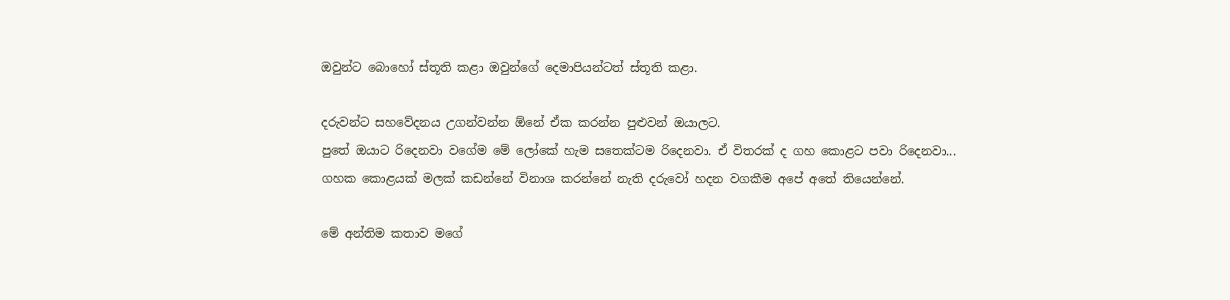ඔවුන්ට බොහෝ ස්තූති කළා ඔවුන්ගේ දෙමාපියන්ටත් ස්තූති කළා.

දරුවන්ට සහවේදනය උගන්වන්න ඕනේ ඒක කරන්න පුළුවන් ඔයාලට.
පුතේ ඔයාට රිදෙනවා වගේම මේ ලෝකේ හැම සතෙක්ටම රිදෙනවා. ඒ විතරක් ද ගහ කොළට පවා රිදෙනවා...
ගහක කොළයක් මලක් කඩන්නේ විනාශ කරන්නේ නැති දරුවෝ හදන වගකීම අපේ අතේ තියෙන්නේ.

මේ අන්තිම කතාව මගේ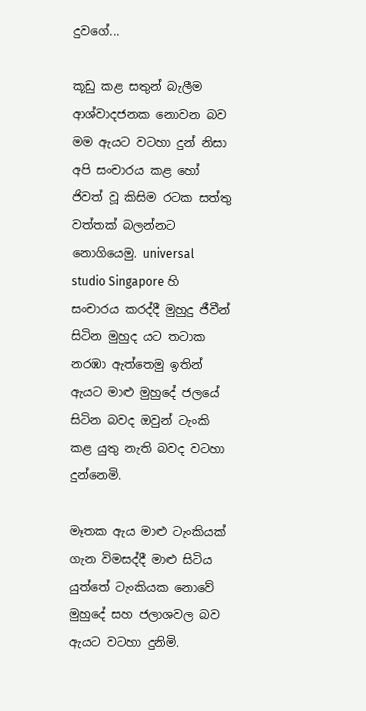දුවගේ...

කූඩු කළ සතුන් බැලීම ආශ්වාදජනක නොවන බව මම ඇයට වටහා දුන් නිසා අපි සංචාරය කළ හෝ ජිවත් වූ කිසිම රටක සත්තු වත්තක් බලන්නට නොගියෙමු. universal studio Singapore හි සංචාරය කරද්දී මුහුදු ජීවීන් සිටින මුහුද යට තටාක නරඹා ඇත්තෙමු ඉතින් ඇයට මාළු මුහුදේ ජලයේ සිටින බවද ඔවුන් ටැංකි කළ යුතු නැති බවද වටහා දුන්නෙමි.

මෑතක ඇය මාළු ටැංකියක් ගැන විමසද්දී මාළු සිටිය යුත්තේ ටැංකියක නොවේ මුහුදේ සහ ජලාශවල බව ඇයට වටහා දුනිමි.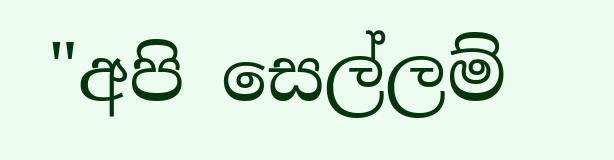"අපි සෙල්ලම්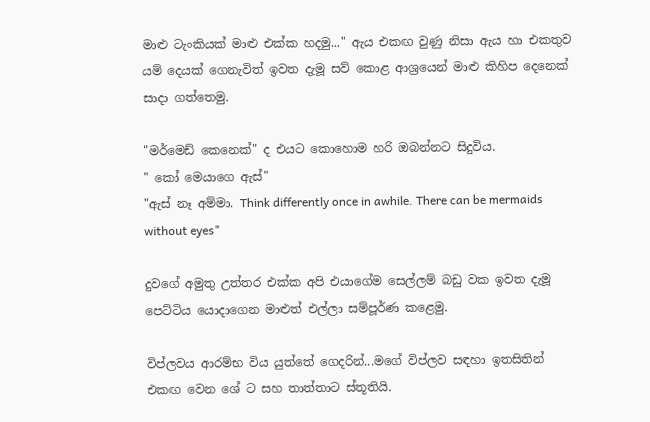මාළු ටැංකියක් මාළු එක්ක හදමු..." ඇය එකඟ වුණු නිසා ඇය හා එකතුව යම් දෙයක් ගෙනැවිත් ඉවත දැමූ සව් කොළ ආශ්‍රයෙන් මාළු කිහිප දෙනෙක් සාදා ගත්තෙමු.

"මර්මෙඩ් කෙනෙක්" ද එයට කොහොම හරි ඔබන්නට සිදුවිය.
" කෝ මෙයාගෙ ඇස්"
"ඇස් නෑ අම්මා. Think differently once in awhile. There can be mermaids without eyes"

දුවගේ අමුතු උත්තර එක්ක අපි එයාගේම සෙල්ලම් බඩු වක ඉවත දැමූ පෙට්ටිය යොදාගෙන මාළුත් එල්ලා සම්පූර්ණ කළෙමු.

විප්ලවය ආරම්භ විය යුත්තේ ගෙදරින්...මගේ විප්ලව සඳහා ඉතසිතින් එකඟ වෙන ශේ ට සහ තාත්තාට ස්තූතියි.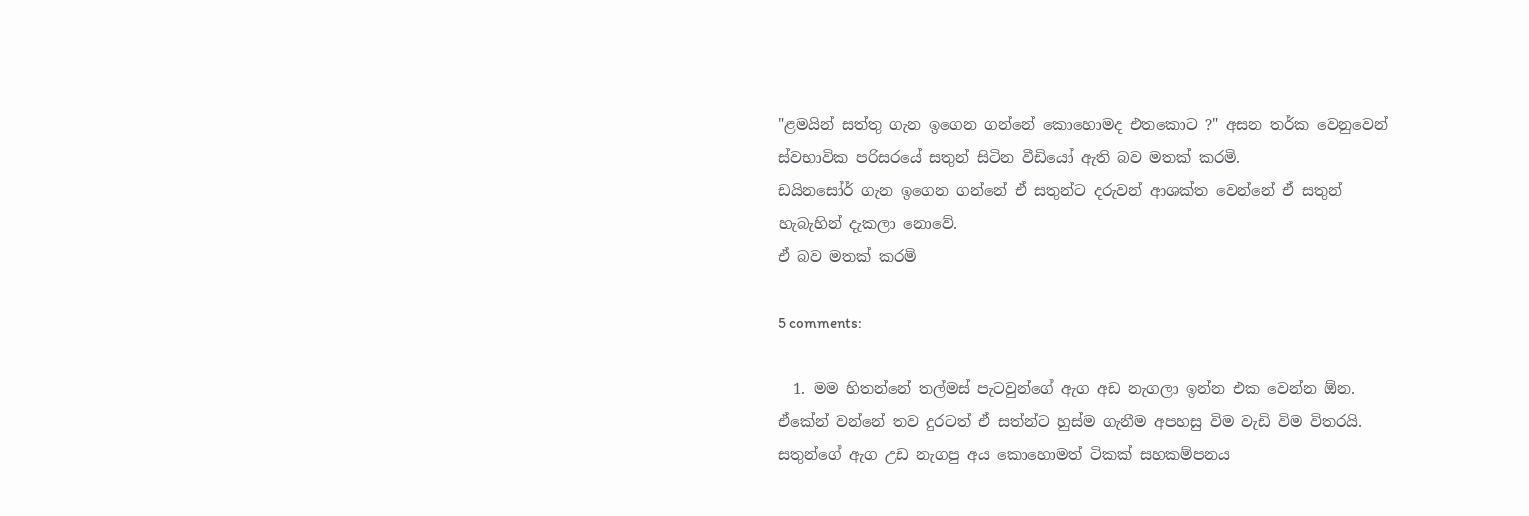"ළමයින් සත්තු ගැන ඉගෙන ගන්නේ කොහොමද එතකොට ?" අසන තර්ක වෙනුවෙන් ස්වභාවික පරිසරයේ සතුන් සිටින වීඩියෝ ඇති බව මතක් කරමි.
ඩයිනසෝර් ගැන ඉගෙන ගන්නේ ඒ සතුන්ට දරුවන් ආශක්ත වෙන්නේ ඒ සතුන් හැබැහින් දැකලා නොවේ.
ඒ බව මතක් කරමි

5 comments:

  1. මම හිතන්නේ තල්මස් පැටවුන්ගේ ඇග අඩ නැගලා ඉන්න එක වෙන්න ඕන. ඒකේන් වන්නේ තව දුරටත් ඒ සත්න්ට හුස්ම ගැනීම අපහසු විම වැඩි විම විතරයි. සතුන්ගේ ඇග උඩ නැගපු අය කොහොමත් ටිකක් සහකම්පනය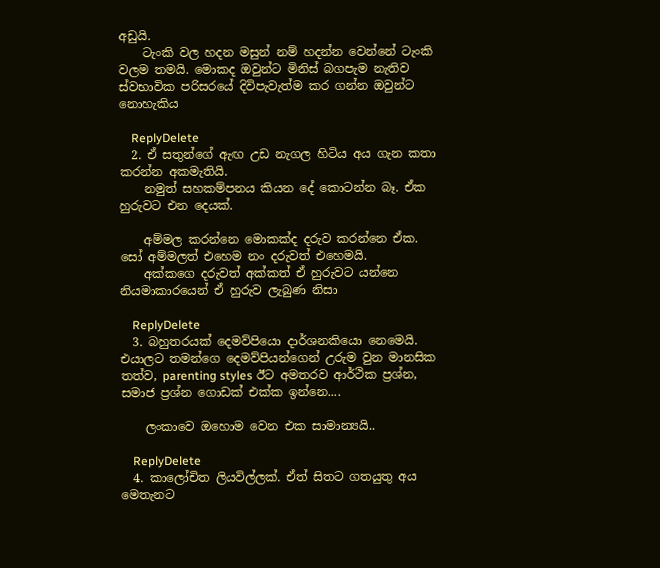අඩුයි.
    ටැංකි වල හදන මසුන් නම් හදන්න වෙන්නේ ටැංකි වලම තමයි. මොකද ඔවුන්ට මිනිස් බගපැම නැතිව ස්වභාවික පරිසරයේ දිවිපැවැත්ම කර ගන්න ඔවුන්ට නොහැකිය

    ReplyDelete
  2. ඒ සතුන්ගේ ඇඟ උඩ නැගල හිටිය අය ගැන කතා කරන්න අකමැතියි.
    නමුත් සහකම්පනය කියන දේ කොටන්න බෑ. ඒක හුරුවට එන දෙයක්.

    අම්මල කරන්නෙ මොකක්ද දරුව කරන්නෙ ඒක. සෝ අම්මලත් එහෙම නං දරුවත් එහෙමයි.
    අක්කගෙ දරුවත් අක්කත් ඒ හුරුවට යන්නෙ නියමාකාරයෙන් ඒ හුරුව ලැබුණ නිසා

    ReplyDelete
  3. බහුතරයක් දෙමව්පියො දාර්ශනකියො නෙමෙයි. එයාලට තමන්ගෙ දෙමව්පියන්ගෙන් උරුම වුන මානසික තත්ව, parenting styles ඊට අමතරව ආර්ථික ප්‍රශ්න, සමාජ ප්‍රශ්න ගොඩක් එක්ක ඉන්නෙ....

    ලංකාවෙ ඔහොම වෙන එක සාමාන්‍යයි..

    ReplyDelete
  4. කාලෝචිත ලියවිල්ලක්. ඒත් සිතට ගතයුතු අය මෙතැනට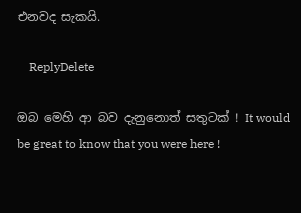එනවද සැකයි.

    ReplyDelete

ඔබ මෙහි ආ බව දැනුනොත් සතුටක් ! It would be great to know that you were here !